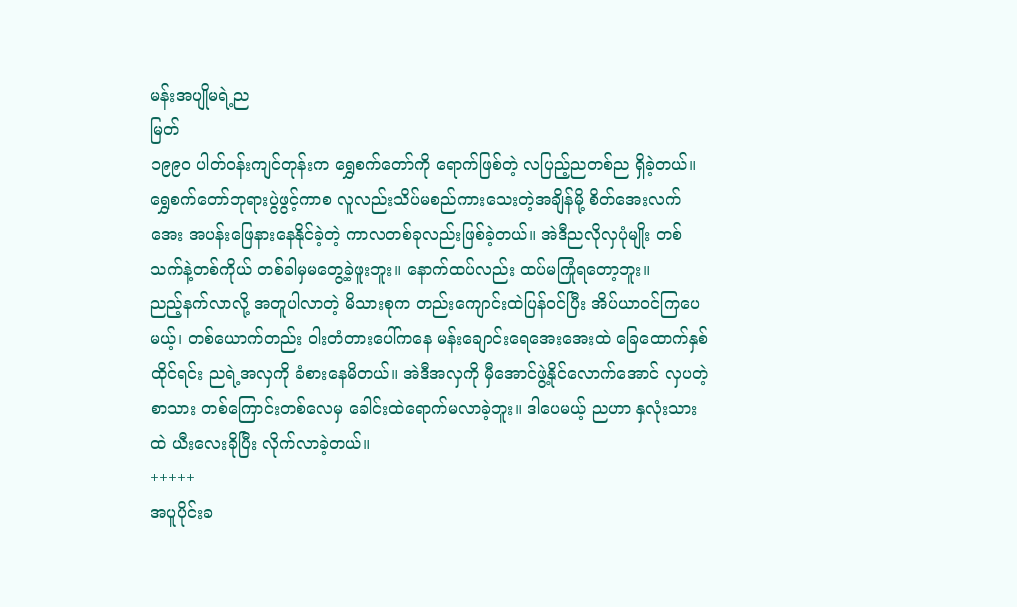မန်းအပျိုမရဲ့ည
မြတ်
၁၉၉၀ ပါတ်ဝန်းကျင်တုန်းက ရွှေစက်တော်ကို ရောက်ဖြစ်တဲ့ လပြည့်ညတစ်ည ရှိခဲ့တယ်။ ရွှေစက်တော်ဘုရားပွဲဖွင့်ကာစ လူလည်းသိပ်မစည်ကားသေးတဲ့အချိန်မို့ စိတ်အေးလက်အေး အပန်းဖြေနားနေနိုင်ခဲ့တဲ့ ကာလတစ်ခုလည်းဖြစ်ခဲ့တယ်။ အဲဒီညလိုလှပုံမျိုး တစ်သက်နဲ့တစ်ကိုယ် တစ်ခါမှမတွေ့ခဲ့ဖူးဘူး။ နောက်ထပ်လည်း ထပ်မကြုံရတော့ဘူး။
ညည့်နက်လာလို့ အတူပါလာတဲ့ မိသားစုက တည်းကျောင်းထဲပြန်ဝင်ပြီး အိပ်ယာဝင်ကြပေမယ့်၊ တစ်ယောက်တည်း ဝါးတံတားပေါ်ကနေ မန်းချောင်းရေအေးအေးထဲ ခြေထောက်နှစ်ထိုင်ရင်း ညရဲ့အလှကို ခံစားနေမိတယ်။ အဲဒီအလှကို မှီအောင်ဖွဲ့နိုင်လောက်အောင် လှပတဲ့စာသား တစ်ကြောင်းတစ်လေမှ ခေါင်းထဲရောက်မလာခဲ့ဘူး။ ဒါပေမယ့် ညဟာ နှလုံးသားထဲ ယီးလေးခိုပြီး လိုက်လာခဲ့တယ်။
+++++
အပူပိုင်းခ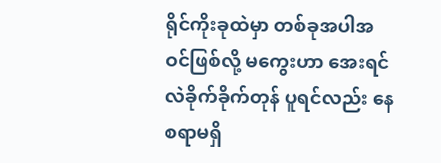ရိုင်ကိုးခုထဲမှာ တစ်ခုအပါအဝင်ဖြစ်လို့ မကွေးဟာ အေးရင်လဲခိုက်ခိုက်တုန် ပူရင်လည်း နေစရာမရှိ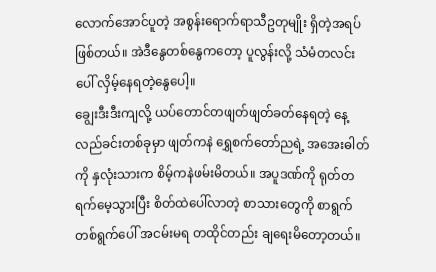လောက်အောင်ပူတဲ့ အစွန်းရောက်ရာသီဥတုမျိုး ရှိတဲ့အရပ်ဖြစ်တယ်။ အဲဒီနွေတစ်နွေကတော့ ပူလွန်းလို့ သံမံတလင်းပေါ် လှိမ့်နေရတဲ့နွေပေါ့။
ချွေးဒီးဒီးကျလို့ ယပ်တောင်တဖျတ်ဖျတ်ခတ်နေရတဲ့ နေ့လည်ခင်းတစ်ခုမှာ ဖျတ်ကနဲ ရွှေစက်တော်ညရဲ့ အအေးဓါတ်ကို နှလုံးသားက စိမ့်ကနဲဖမ်းမိတယ်။ အပူဒဏ်ကို ရုတ်တရက်မေ့သွားပြီး စိတ်ထဲပေါ်လာတဲ့ စာသားတွေကို စာရွက်တစ်ရွက်ပေါ် အငမ်းမရ တထိုင်တည်း ချရေးမိတော့တယ်။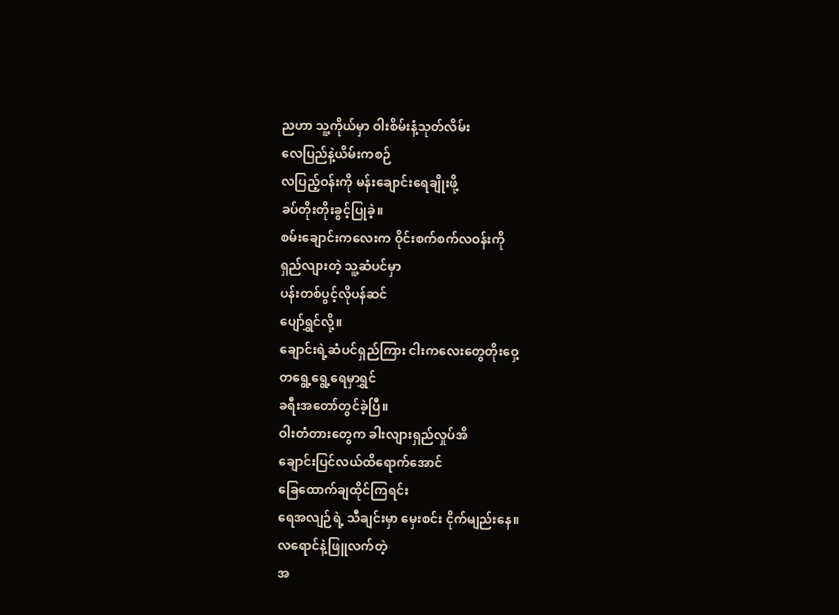ညဟာ သူ့ကိုယ်မှာ ဝါးစိမ်းနံ့သုတ်လိမ်း
လေပြည်နဲ့ယိမ်းကစဉ်
လပြည့်ဝန်းကို မန်းချောင်းရေချိုးဖို့
ခပ်တိုးတိုးခွင့်ပြုခဲ့။
စမ်းချောင်းကလေးက ဝိုင်းစက်စက်လဝန်းကို
ရှည်လျားတဲ့ သူ့ဆံပင်မှာ
ပန်းတစ်ပွင့်လိုပန်ဆင်
ပျော်ရွှင်လို့။
ချောင်းရဲ့ဆံပင်ရှည်ကြား ငါးကလေးတွေတိုးဝှေ့
တရွေ့ရွေ့ရေမှာရွှင်
ခရီးအတော်တွင်ခဲ့ပြီ။
ဝါးတံတားတွေက ခါးလျားရှည်လှုပ်အိ
ချောင်းပြင်လယ်ထိရောက်အောင်
ခြေထောက်ချထိုင်ကြရင်း
ရေအလျဉ်ရဲ့ သီချင်းမှာ မှေးစင်း ငိုက်မျည်းနေ။
လရောင်နဲ့ဖြူလက်တဲ့
အ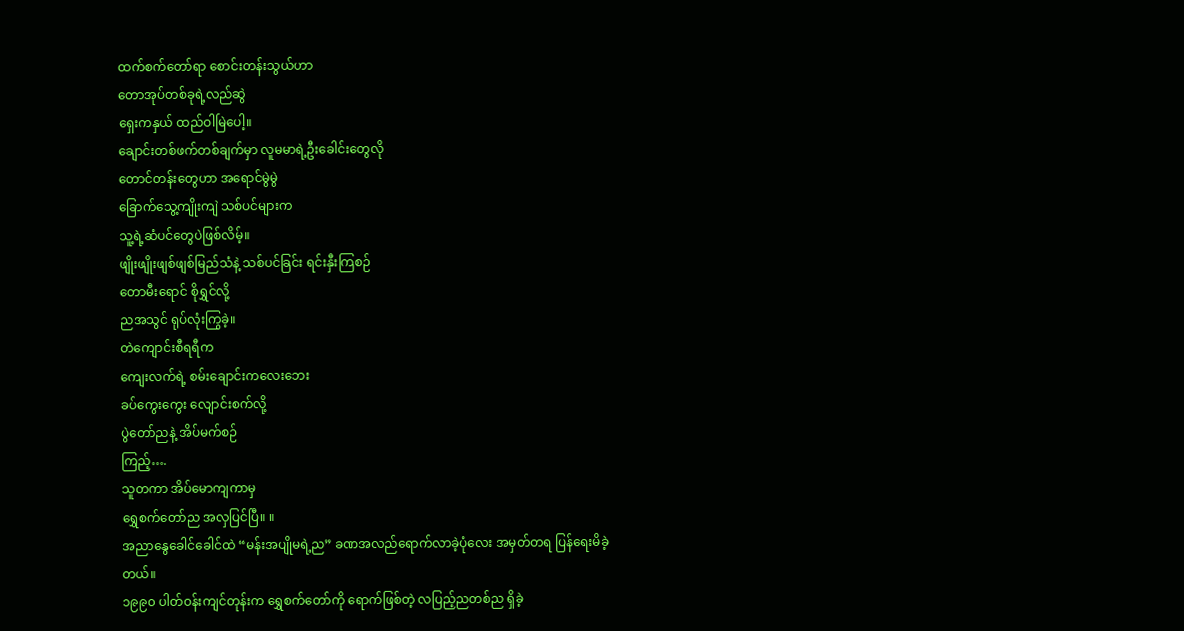ထက်စက်တော်ရာ စောင်းတန်းသွယ်ဟာ
တောအုပ်တစ်ခုရဲ့လည်ဆွဲ
ရှေးကနှယ် ထည်ဝါမြဲပေါ့။
ချောင်းတစ်ဖက်တစ်ချက်မှာ လူမမာရဲ့ဦးခေါင်းတွေလို
တောင်တန်းတွေဟာ အရောင်မွဲမွဲ
ခြောက်သွေ့ကျိုးကျဲ သစ်ပင်များက
သူ့ရဲ့ဆံပင်တွေပဲဖြစ်လိမ့်။
ဖျိုးဖျိုးဖျစ်ဖျစ်မြည်သံနဲ့ သစ်ပင်ခြင်း ရင်းနှီးကြစဉ်
တောမီးရောင် စိုရွှင်လို့
ညအသွင် ရုပ်လုံးကြွခဲ့။
တဲကျောင်းစီရရီက
ကျေးလက်ရဲ့ စမ်းချောင်းကလေးဘေး
ခပ်ကွေးကွေး လျောင်းစက်လို့
ပွဲတော်ညနဲ့ အိပ်မက်စဉ်
ကြည့်….
သူတကာ အိပ်မောကျကာမှ
ရွှေစက်တော်ည အလှပြင်ပြီ။ ။
အညာနွေခေါင်ခေါင်ထဲ “မန်းအပျိုမရဲ့ည” ခဏအလည်ရောက်လာခဲ့ပုံလေး အမှတ်တရ ပြန်ရေးမိခဲ့တယ်။
၁၉၉၀ ပါတ်ဝန်းကျင်တုန်းက ရွှေစက်တော်ကို ရောက်ဖြစ်တဲ့ လပြည့်ညတစ်ည ရှိခဲ့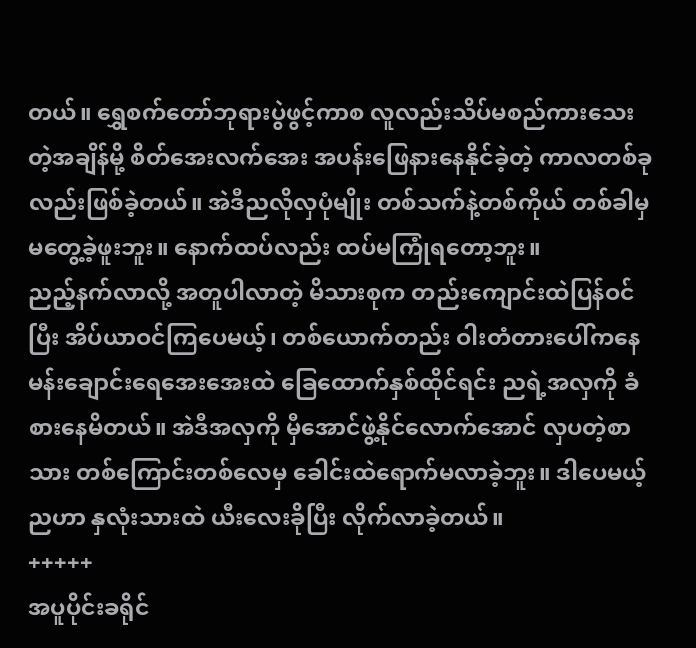တယ်။ ရွှေစက်တော်ဘုရားပွဲဖွင့်ကာစ လူလည်းသိပ်မစည်ကားသေးတဲ့အချိန်မို့ စိတ်အေးလက်အေး အပန်းဖြေနားနေနိုင်ခဲ့တဲ့ ကာလတစ်ခုလည်းဖြစ်ခဲ့တယ်။ အဲဒီညလိုလှပုံမျိုး တစ်သက်နဲ့တစ်ကိုယ် တစ်ခါမှမတွေ့ခဲ့ဖူးဘူး။ နောက်ထပ်လည်း ထပ်မကြုံရတော့ဘူး။
ညည့်နက်လာလို့ အတူပါလာတဲ့ မိသားစုက တည်းကျောင်းထဲပြန်ဝင်ပြီး အိပ်ယာဝင်ကြပေမယ့်၊ တစ်ယောက်တည်း ဝါးတံတားပေါ်ကနေ မန်းချောင်းရေအေးအေးထဲ ခြေထောက်နှစ်ထိုင်ရင်း ညရဲ့အလှကို ခံစားနေမိတယ်။ အဲဒီအလှကို မှီအောင်ဖွဲ့နိုင်လောက်အောင် လှပတဲ့စာသား တစ်ကြောင်းတစ်လေမှ ခေါင်းထဲရောက်မလာခဲ့ဘူး။ ဒါပေမယ့် ညဟာ နှလုံးသားထဲ ယီးလေးခိုပြီး လိုက်လာခဲ့တယ်။
+++++
အပူပိုင်းခရိုင်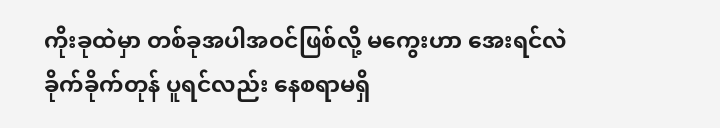ကိုးခုထဲမှာ တစ်ခုအပါအဝင်ဖြစ်လို့ မကွေးဟာ အေးရင်လဲခိုက်ခိုက်တုန် ပူရင်လည်း နေစရာမရှိ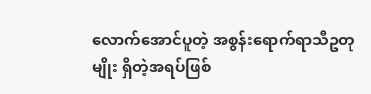လောက်အောင်ပူတဲ့ အစွန်းရောက်ရာသီဥတုမျိုး ရှိတဲ့အရပ်ဖြစ်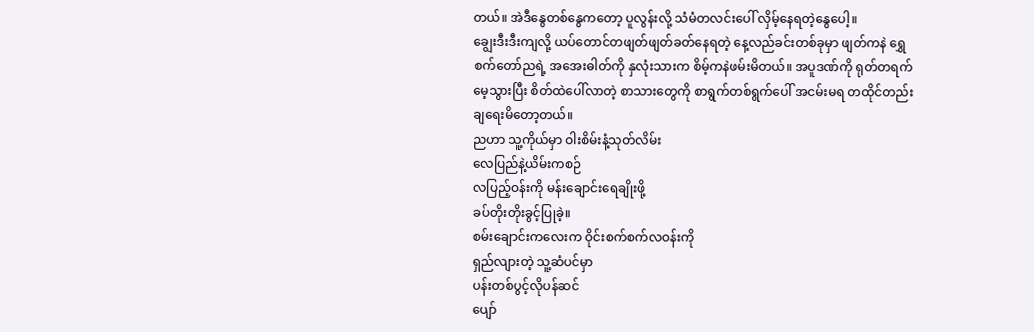တယ်။ အဲဒီနွေတစ်နွေကတော့ ပူလွန်းလို့ သံမံတလင်းပေါ် လှိမ့်နေရတဲ့နွေပေါ့။
ချွေးဒီးဒီးကျလို့ ယပ်တောင်တဖျတ်ဖျတ်ခတ်နေရတဲ့ နေ့လည်ခင်းတစ်ခုမှာ ဖျတ်ကနဲ ရွှေစက်တော်ညရဲ့ အအေးဓါတ်ကို နှလုံးသားက စိမ့်ကနဲဖမ်းမိတယ်။ အပူဒဏ်ကို ရုတ်တရက်မေ့သွားပြီး စိတ်ထဲပေါ်လာတဲ့ စာသားတွေကို စာရွက်တစ်ရွက်ပေါ် အငမ်းမရ တထိုင်တည်း ချရေးမိတော့တယ်။
ညဟာ သူ့ကိုယ်မှာ ဝါးစိမ်းနံ့သုတ်လိမ်း
လေပြည်နဲ့ယိမ်းကစဉ်
လပြည့်ဝန်းကို မန်းချောင်းရေချိုးဖို့
ခပ်တိုးတိုးခွင့်ပြုခဲ့။
စမ်းချောင်းကလေးက ဝိုင်းစက်စက်လဝန်းကို
ရှည်လျားတဲ့ သူ့ဆံပင်မှာ
ပန်းတစ်ပွင့်လိုပန်ဆင်
ပျော်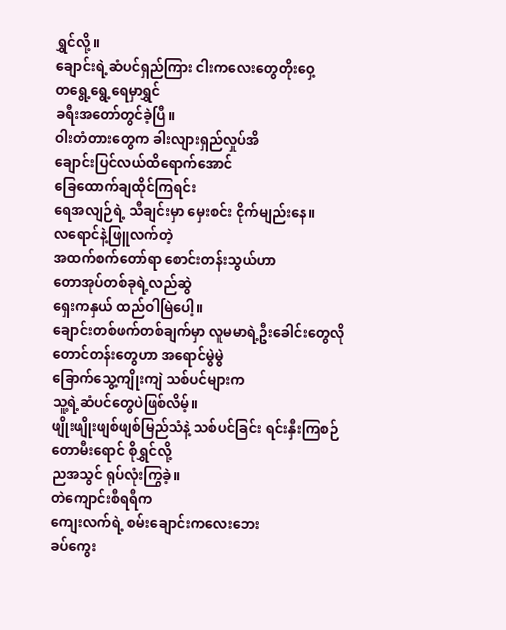ရွှင်လို့။
ချောင်းရဲ့ဆံပင်ရှည်ကြား ငါးကလေးတွေတိုးဝှေ့
တရွေ့ရွေ့ရေမှာရွှင်
ခရီးအတော်တွင်ခဲ့ပြီ။
ဝါးတံတားတွေက ခါးလျားရှည်လှုပ်အိ
ချောင်းပြင်လယ်ထိရောက်အောင်
ခြေထောက်ချထိုင်ကြရင်း
ရေအလျဉ်ရဲ့ သီချင်းမှာ မှေးစင်း ငိုက်မျည်းနေ။
လရောင်နဲ့ဖြူလက်တဲ့
အထက်စက်တော်ရာ စောင်းတန်းသွယ်ဟာ
တောအုပ်တစ်ခုရဲ့လည်ဆွဲ
ရှေးကနှယ် ထည်ဝါမြဲပေါ့။
ချောင်းတစ်ဖက်တစ်ချက်မှာ လူမမာရဲ့ဦးခေါင်းတွေလို
တောင်တန်းတွေဟာ အရောင်မွဲမွဲ
ခြောက်သွေ့ကျိုးကျဲ သစ်ပင်များက
သူ့ရဲ့ဆံပင်တွေပဲဖြစ်လိမ့်။
ဖျိုးဖျိုးဖျစ်ဖျစ်မြည်သံနဲ့ သစ်ပင်ခြင်း ရင်းနှီးကြစဉ်
တောမီးရောင် စိုရွှင်လို့
ညအသွင် ရုပ်လုံးကြွခဲ့။
တဲကျောင်းစီရရီက
ကျေးလက်ရဲ့ စမ်းချောင်းကလေးဘေး
ခပ်ကွေး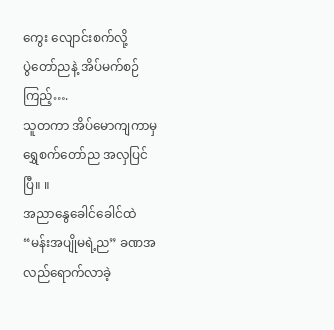ကွေး လျောင်းစက်လို့
ပွဲတော်ညနဲ့ အိပ်မက်စဉ်
ကြည့်….
သူတကာ အိပ်မောကျကာမှ
ရွှေစက်တော်ည အလှပြင်ပြီ။ ။
အညာနွေခေါင်ခေါင်ထဲ “မန်းအပျိုမရဲ့ည” ခဏအလည်ရောက်လာခဲ့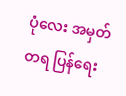ပုံလေး အမှတ်တရ ပြန်ရေး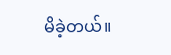မိခဲ့တယ်။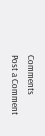Comments
Post a Comment